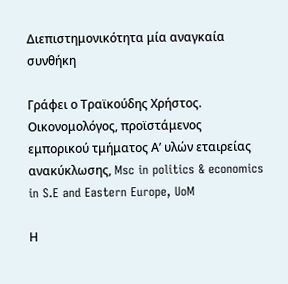Διεπιστημονικότητα μία αναγκαία συνθήκη

Γράφει ο Τραϊκούδης Χρήστος. Οικονομολόγος, προϊστάμενος εμπορικού τμήματος Α’ υλών εταιρείας ανακύκλωσης, Msc in politics & economics in S.E and Eastern Europe, UoM

Η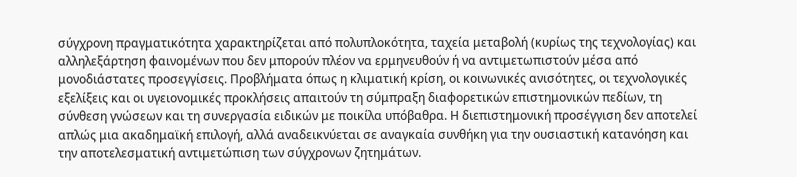σύγχρονη πραγματικότητα χαρακτηρίζεται από πολυπλοκότητα, ταχεία μεταβολή (κυρίως της τεχνολογίας) και αλληλεξάρτηση φαινομένων που δεν μπορούν πλέον να ερμηνευθούν ή να αντιμετωπιστούν μέσα από μονοδιάστατες προσεγγίσεις. Προβλήματα όπως η κλιματική κρίση, οι κοινωνικές ανισότητες, οι τεχνολογικές εξελίξεις και οι υγειονομικές προκλήσεις απαιτούν τη σύμπραξη διαφορετικών επιστημονικών πεδίων, τη σύνθεση γνώσεων και τη συνεργασία ειδικών με ποικίλα υπόβαθρα. Η διεπιστημονική προσέγγιση δεν αποτελεί απλώς μια ακαδημαϊκή επιλογή, αλλά αναδεικνύεται σε αναγκαία συνθήκη για την ουσιαστική κατανόηση και την αποτελεσματική αντιμετώπιση των σύγχρονων ζητημάτων.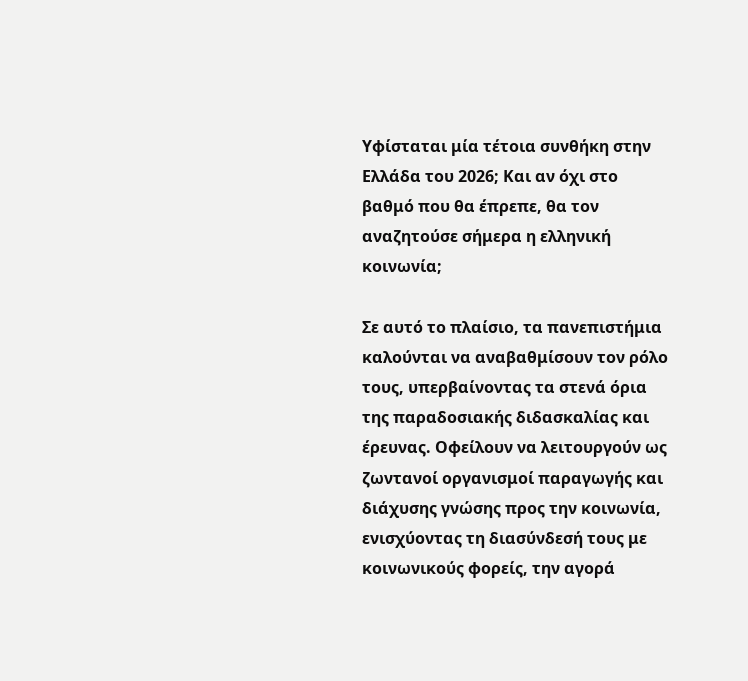Υφίσταται μία τέτοια συνθήκη στην Ελλάδα του 2026; Και αν όχι στο βαθμό που θα έπρεπε, θα τον αναζητούσε σήμερα η ελληνική κοινωνία;

Σε αυτό το πλαίσιο, τα πανεπιστήμια καλούνται να αναβαθμίσουν τον ρόλο τους, υπερβαίνοντας τα στενά όρια της παραδοσιακής διδασκαλίας και έρευνας. Οφείλουν να λειτουργούν ως ζωντανοί οργανισμοί παραγωγής και διάχυσης γνώσης προς την κοινωνία, ενισχύοντας τη διασύνδεσή τους με κοινωνικούς φορείς, την αγορά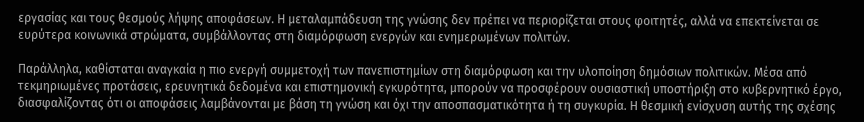εργασίας και τους θεσμούς λήψης αποφάσεων. Η μεταλαμπάδευση της γνώσης δεν πρέπει να περιορίζεται στους φοιτητές, αλλά να επεκτείνεται σε ευρύτερα κοινωνικά στρώματα, συμβάλλοντας στη διαμόρφωση ενεργών και ενημερωμένων πολιτών.

Παράλληλα, καθίσταται αναγκαία η πιο ενεργή συμμετοχή των πανεπιστημίων στη διαμόρφωση και την υλοποίηση δημόσιων πολιτικών. Μέσα από τεκμηριωμένες προτάσεις, ερευνητικά δεδομένα και επιστημονική εγκυρότητα, μπορούν να προσφέρουν ουσιαστική υποστήριξη στο κυβερνητικό έργο, διασφαλίζοντας ότι οι αποφάσεις λαμβάνονται με βάση τη γνώση και όχι την αποσπασματικότητα ή τη συγκυρία. Η θεσμική ενίσχυση αυτής της σχέσης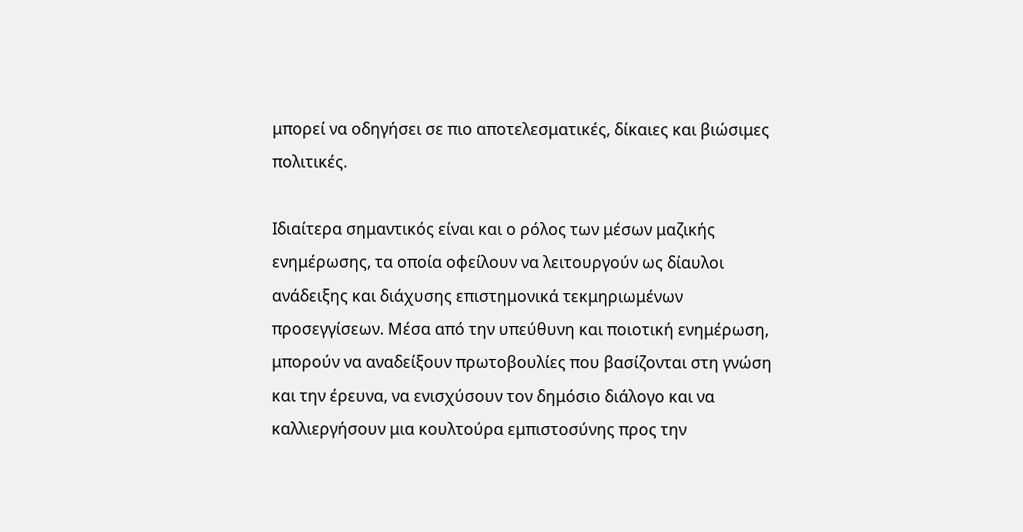μπορεί να οδηγήσει σε πιο αποτελεσματικές, δίκαιες και βιώσιμες πολιτικές.

Ιδιαίτερα σημαντικός είναι και ο ρόλος των μέσων μαζικής ενημέρωσης, τα οποία οφείλουν να λειτουργούν ως δίαυλοι ανάδειξης και διάχυσης επιστημονικά τεκμηριωμένων προσεγγίσεων. Μέσα από την υπεύθυνη και ποιοτική ενημέρωση, μπορούν να αναδείξουν πρωτοβουλίες που βασίζονται στη γνώση και την έρευνα, να ενισχύσουν τον δημόσιο διάλογο και να καλλιεργήσουν μια κουλτούρα εμπιστοσύνης προς την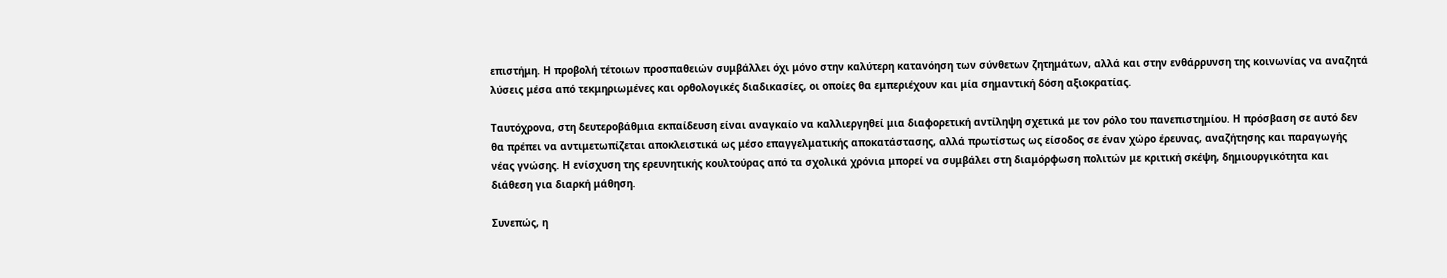επιστήμη. Η προβολή τέτοιων προσπαθειών συμβάλλει όχι μόνο στην καλύτερη κατανόηση των σύνθετων ζητημάτων, αλλά και στην ενθάρρυνση της κοινωνίας να αναζητά λύσεις μέσα από τεκμηριωμένες και ορθολογικές διαδικασίες, οι οποίες θα εμπεριέχουν και μία σημαντική δόση αξιοκρατίας.

Ταυτόχρονα, στη δευτεροβάθμια εκπαίδευση είναι αναγκαίο να καλλιεργηθεί μια διαφορετική αντίληψη σχετικά με τον ρόλο του πανεπιστημίου. Η πρόσβαση σε αυτό δεν θα πρέπει να αντιμετωπίζεται αποκλειστικά ως μέσο επαγγελματικής αποκατάστασης, αλλά πρωτίστως ως είσοδος σε έναν χώρο έρευνας, αναζήτησης και παραγωγής νέας γνώσης. Η ενίσχυση της ερευνητικής κουλτούρας από τα σχολικά χρόνια μπορεί να συμβάλει στη διαμόρφωση πολιτών με κριτική σκέψη, δημιουργικότητα και διάθεση για διαρκή μάθηση.

Συνεπώς, η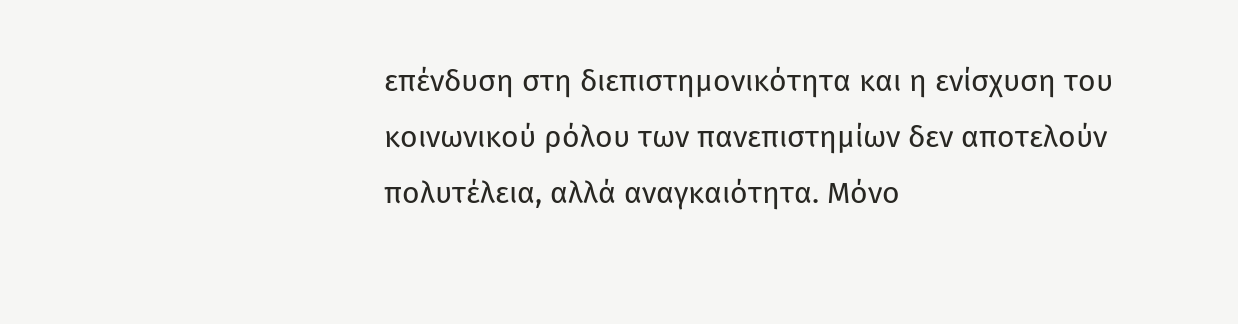επένδυση στη διεπιστημονικότητα και η ενίσχυση του κοινωνικού ρόλου των πανεπιστημίων δεν αποτελούν πολυτέλεια, αλλά αναγκαιότητα. Μόνο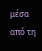μέσα από τη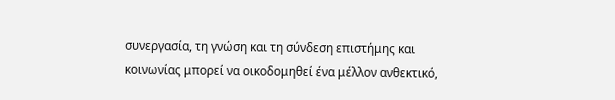συνεργασία, τη γνώση και τη σύνδεση επιστήμης και κοινωνίας μπορεί να οικοδομηθεί ένα μέλλον ανθεκτικό,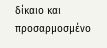δίκαιο και προσαρμοσμένο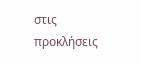στις προκλήσεις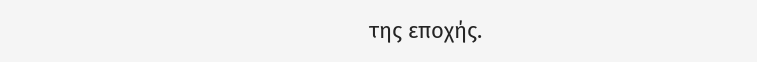της εποχής.